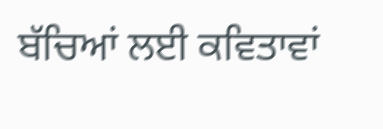ਬੱਚਿਆਂ ਲਈ ਕਵਿਤਾਵਾਂ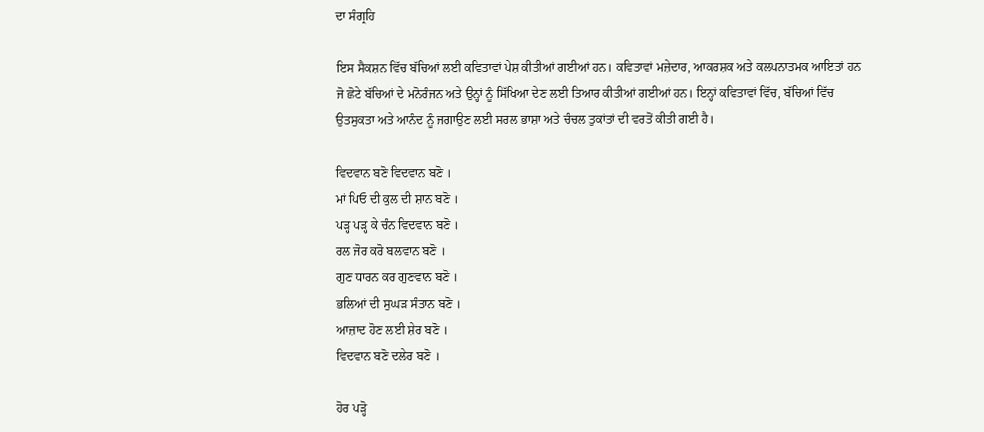ਦਾ ਸੰਗ੍ਰਹਿ

ਇਸ ਸੈਕਸ਼ਨ ਵਿੱਚ ਬੱਚਿਆਂ ਲਈ ਕਵਿਤਾਵਾਂ ਪੇਸ਼ ਕੀਤੀਆਂ ਗਈਆਂ ਹਨ। ਕਵਿਤਾਵਾਂ ਮਜ਼ੇਦਾਰ, ਆਕਰਸ਼ਕ ਅਤੇ ਕਲਪਨਾਤਮਕ ਆਇਤਾਂ ਹਨ ਜੋ ਛੋਟੇ ਬੱਚਿਆਂ ਦੇ ਮਨੋਰੰਜਨ ਅਤੇ ਉਨ੍ਹਾਂ ਨੂੰ ਸਿੱਖਿਆ ਦੇਣ ਲਈ ਤਿਆਰ ਕੀਤੀਆਂ ਗਈਆਂ ਹਨ। ਇਨ੍ਹਾਂ ਕਵਿਤਾਵਾਂ ਵਿੱਚ, ਬੱਚਿਆਂ ਵਿੱਚ ਉਤਸੁਕਤਾ ਅਤੇ ਆਨੰਦ ਨੂੰ ਜਗਾਉਣ ਲਈ ਸਰਲ ਭਾਸ਼ਾ ਅਤੇ ਚੰਚਲ ਤੁਕਾਂਤਾਂ ਦੀ ਵਰਤੋਂ ਕੀਤੀ ਗਈ ਹੈ।

ਵਿਦਵਾਨ ਬਣੋ ਵਿਦਵਾਨ ਬਣੋ ।
ਮਾਂ ਪਿਓ ਦੀ ਕੁਲ ਦੀ ਸ਼ਾਨ ਬਣੋ ।
ਪੜ੍ਹ ਪੜ੍ਹ ਕੇ ਚੰਨ ਵਿਦਵਾਨ ਬਣੋ ।
ਰਲ ਜੋਰ ਕਰੋ ਬਲਵਾਨ ਬਣੋ ।
ਗੁਣ ਧਾਰਨ ਕਰ ਗੁਣਵਾਨ ਬਣੋ ।
ਭਲਿਆਂ ਦੀ ਸੁਘੜ ਸੰਤਾਨ ਬਣੋ ।
ਆਜ਼ਾਦ ਹੋਣ ਲਈ ਸ਼ੇਰ ਬਣੋ ।
ਵਿਦਵਾਨ ਬਣੋ ਦਲੇਰ ਬਣੋ ।

ਹੋਰ ਪੜ੍ਹੋ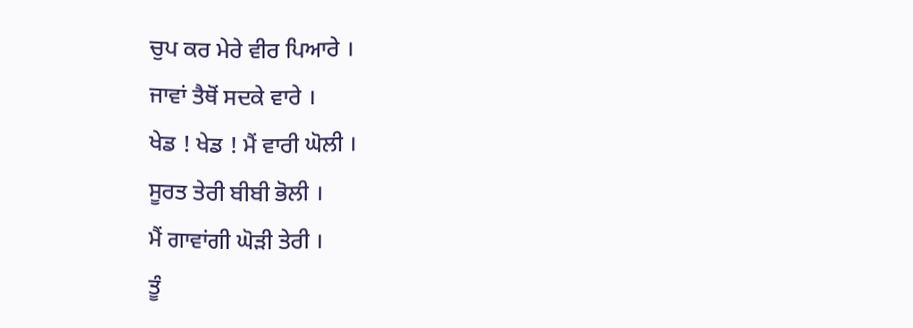ਚੁਪ ਕਰ ਮੇਰੇ ਵੀਰ ਪਿਆਰੇ ।
ਜਾਵਾਂ ਤੈਥੋਂ ਸਦਕੇ ਵਾਰੇ ।
ਖੇਡ ! ਖੇਡ ! ਮੈਂ ਵਾਰੀ ਘੋਲੀ ।
ਸੂਰਤ ਤੇਰੀ ਬੀਬੀ ਭੋਲੀ ।
ਮੈਂ ਗਾਵਾਂਗੀ ਘੋੜੀ ਤੇਰੀ ।
ਤੂੰ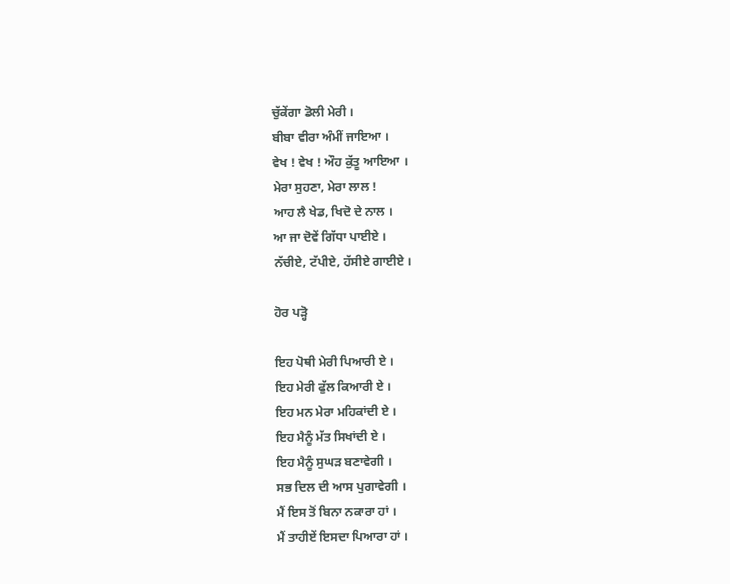ਚੁੱਕੇਂਗਾ ਡੋਲੀ ਮੇਰੀ ।
ਬੀਬਾ ਵੀਰਾ ਅੰਮੀਂ ਜਾਇਆ ।
ਵੇਖ ! ਵੇਖ ! ਔਹ ਕੁੱਤੂ ਆਇਆ ।
ਮੇਰਾ ਸੁਹਣਾ, ਮੇਰਾ ਲਾਲ !
ਆਹ ਲੈ ਖੇਡ, ਖਿਦੋ ਦੇ ਨਾਲ ।
ਆ ਜਾ ਦੋਵੇਂ ਗਿੱਧਾ ਪਾਈਏ ।
ਨੱਚੀਏ, ਟੱਪੀਏ, ਹੱਸੀਏ ਗਾਈਏ ।

ਹੋਰ ਪੜ੍ਹੋ

ਇਹ ਪੋਥੀ ਮੇਰੀ ਪਿਆਰੀ ਏ ।
ਇਹ ਮੇਰੀ ਫੁੱਲ ਕਿਆਰੀ ਏ ।
ਇਹ ਮਨ ਮੇਰਾ ਮਹਿਕਾਂਦੀ ਏ ।
ਇਹ ਮੈਨੂੰ ਮੱਤ ਸਿਖਾਂਦੀ ਏ ।
ਇਹ ਮੈਨੂੰ ਸੁਘੜ ਬਣਾਵੇਗੀ ।
ਸਭ ਦਿਲ ਦੀ ਆਸ ਪੁਗਾਵੇਗੀ ।
ਮੈਂ ਇਸ ਤੋਂ ਬਿਨਾ ਨਕਾਰਾ ਹਾਂ ।
ਮੈਂ ਤਾਹੀਏਂ ਇਸਦਾ ਪਿਆਰਾ ਹਾਂ ।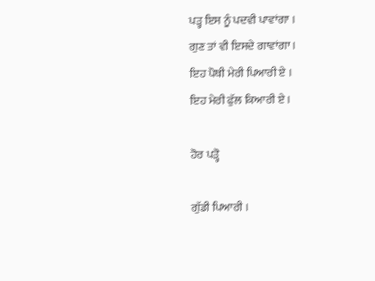ਪੜ੍ਹ ਇਸ ਨੂੰ ਪਦਵੀ ਪਾਵਾਂਗਾ ।
ਗੁਣ ਤਾਂ ਵੀ ਇਸਦੇ ਗਾਵਾਂਗਾ ।
ਇਹ ਪੋਥੀ ਮੇਰੀ ਪਿਆਰੀ ਏ ।
ਇਹ ਮੇਰੀ ਫੁੱਲ ਕਿਆਰੀ ਏ ।

ਹੋਰ ਪੜ੍ਹੋ

ਗੁੱਡੀ ਪਿਆਰੀ ।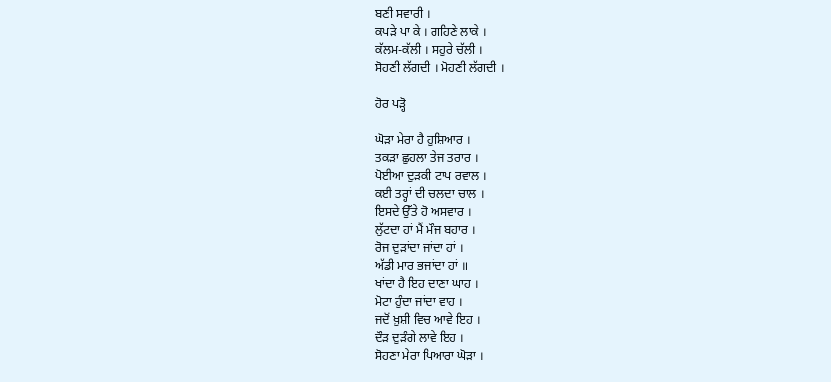ਬਣੀ ਸਵਾਰੀ ।
ਕਪੜੇ ਪਾ ਕੇ । ਗਹਿਣੇ ਲਾਕੇ ।
ਕੱਲਮ-ਕੱਲੀ । ਸਹੁਰੇ ਚੱਲੀ ।
ਸੋਹਣੀ ਲੱਗਦੀ । ਮੋਹਣੀ ਲੱਗਦੀ ।

ਹੋਰ ਪੜ੍ਹੋ

ਘੋੜਾ ਮੇਰਾ ਹੈ ਹੁਸ਼ਿਆਰ ।
ਤਕੜਾ ਛੁਹਲਾ ਤੇਜ ਤਰਾਰ ।
ਪੋਈਆ ਦੁੜਕੀ ਟਾਪ ਰਵਾਲ ।
ਕਈ ਤਰ੍ਹਾਂ ਦੀ ਚਲਦਾ ਚਾਲ ।
ਇਸਦੇ ਉੱਤੇ ਹੋ ਅਸਵਾਰ ।
ਲੁੱਟਦਾ ਹਾਂ ਮੈਂ ਮੌਜ ਬਹਾਰ ।
ਰੋਜ ਦੁੜਾਂਦਾ ਜਾਂਦਾ ਹਾਂ ।
ਅੱਡੀ ਮਾਰ ਭਜਾਂਦਾ ਹਾਂ ॥
ਖਾਂਦਾ ਹੈ ਇਹ ਦਾਣਾ ਘਾਹ ।
ਮੋਟਾ ਹੁੰਦਾ ਜਾਂਦਾ ਵਾਹ ।
ਜਦੋਂ ਖ਼ੁਸ਼ੀ ਵਿਚ ਆਵੇ ਇਹ ।
ਦੌੜ ਦੁੜੰਗੇ ਲਾਵੇ ਇਹ ।
ਸੋਹਣਾ ਮੇਰਾ ਪਿਆਰਾ ਘੋੜਾ ।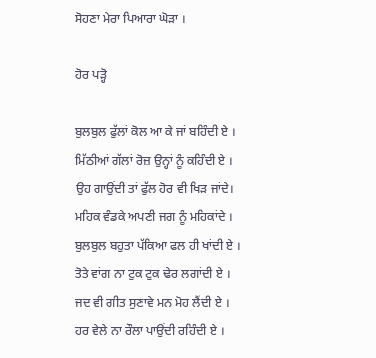ਸੋਹਣਾ ਮੇਰਾ ਪਿਆਰਾ ਘੋੜਾ ।

ਹੋਰ ਪੜ੍ਹੋ

ਬੁਲਬੁਲ ਫੁੱਲਾਂ ਕੋਲ ਆ ਕੇ ਜਾਂ ਬਹਿੰਦੀ ਏ ।
ਮਿੱਠੀਆਂ ਗੱਲਾਂ ਰੋਜ਼ ਉਨ੍ਹਾਂ ਨੂੰ ਕਹਿੰਦੀ ਏ ।
ਉਹ ਗਾਉਂਦੀ ਤਾਂ ਫੁੱਲ ਹੋਰ ਵੀ ਖਿੜ ਜਾਂਦੇ।
ਮਹਿਕ ਵੰਡਕੇ ਅਪਣੀ ਜਗ ਨੂੰ ਮਹਿਕਾਂਦੇ ।
ਬੁਲਬੁਲ ਬਹੁਤਾ ਪੱਕਿਆ ਫਲ ਹੀ ਖਾਂਦੀ ਏ ।
ਤੋਤੇ ਵਾਂਗ ਨਾ ਟੁਕ ਟੁਕ ਢੇਰ ਲਗਾਂਦੀ ਏ ।
ਜਦ ਵੀ ਗੀਤ ਸੁਣਾਵੇ ਮਨ ਮੋਹ ਲੈਂਦੀ ਏ ।
ਹਰ ਵੇਲੇ ਨਾ ਰੌਲਾ ਪਾਉਂਦੀ ਰਹਿੰਦੀ ਏ ।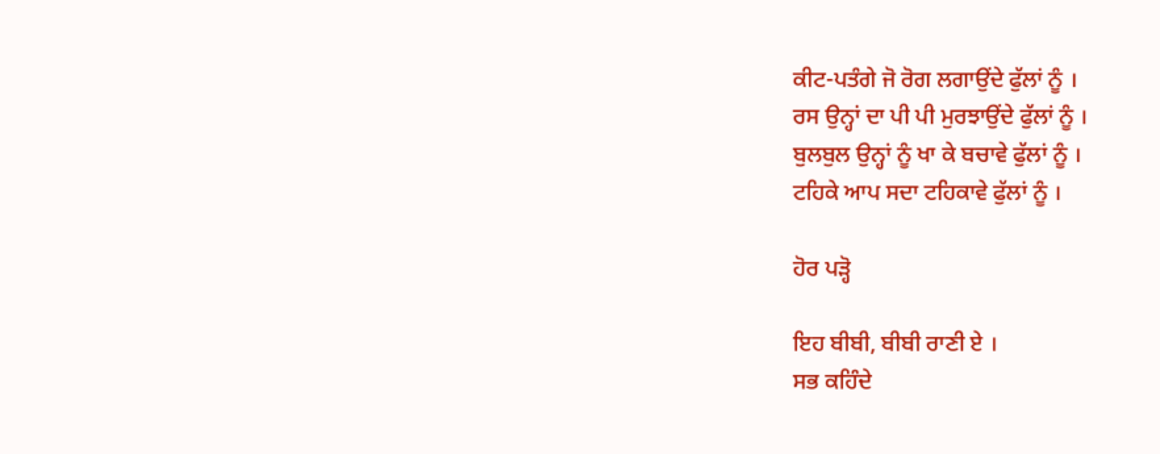ਕੀਟ-ਪਤੰਗੇ ਜੋ ਰੋਗ ਲਗਾਉਂਦੇ ਫੁੱਲਾਂ ਨੂੰ ।
ਰਸ ਉਨ੍ਹਾਂ ਦਾ ਪੀ ਪੀ ਮੁਰਝਾਉਂਦੇ ਫੁੱਲਾਂ ਨੂੰ ।
ਬੁਲਬੁਲ ਉਨ੍ਹਾਂ ਨੂੰ ਖਾ ਕੇ ਬਚਾਵੇ ਫੁੱਲਾਂ ਨੂੰ ।
ਟਹਿਕੇ ਆਪ ਸਦਾ ਟਹਿਕਾਵੇ ਫੁੱਲਾਂ ਨੂੰ ।

ਹੋਰ ਪੜ੍ਹੋ

ਇਹ ਬੀਬੀ, ਬੀਬੀ ਰਾਣੀ ਏ ।
ਸਭ ਕਹਿੰਦੇ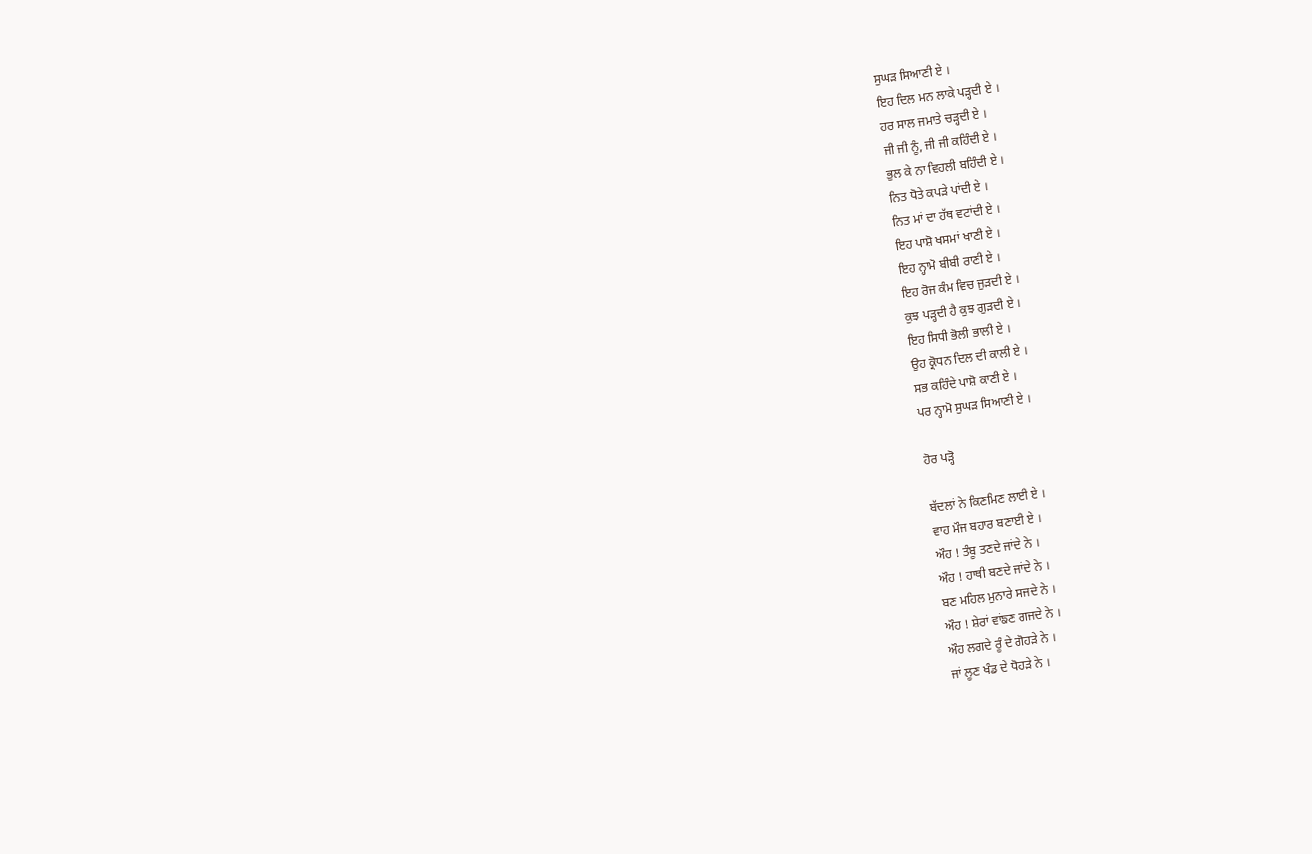ਸੁਘੜ ਸਿਆਣੀ ਏ ।
ਇਹ ਦਿਲ ਮਨ ਲਾਕੇ ਪੜ੍ਹਦੀ ਏ ।
ਹਰ ਸਾਲ ਜਮਾਤੇ ਚੜ੍ਹਦੀ ਏ ।
ਜੀ ਜੀ ਨੂੰ, ਜੀ ਜੀ ਕਹਿੰਦੀ ਏ ।
ਭੁਲ ਕੇ ਨਾ ਵਿਹਲੀ ਬਹਿੰਦੀ ਏ ।
ਨਿਤ ਧੋਤੇ ਕਪੜੇ ਪਾਂਦੀ ਏ ।
ਨਿਤ ਮਾਂ ਦਾ ਹੱਥ ਵਟਾਂਦੀ ਏ ।
ਇਹ ਪਾਸ਼ੋ ਖਸਮਾਂ ਖਾਣੀ ਏ ।
ਇਹ ਨ੍ਹਾਮੋ ਬੀਬੀ ਰਾਣੀ ਏ ।
ਇਹ ਰੋਜ ਕੰਮ ਵਿਚ ਜੁੜਦੀ ਏ ।
ਕੁਝ ਪੜ੍ਹਦੀ ਹੈ ਕੁਝ ਗੁੜਦੀ ਏ ।
ਇਹ ਸਿਧੀ ਭੋਲੀ ਭਾਲੀ ਏ ।
ਉਹ ਕ੍ਰੋਧਨ ਦਿਲ ਦੀ ਕਾਲੀ ਏ ।
ਸਭ ਕਹਿੰਦੇ ਪਾਸ਼ੋ ਕਾਣੀ ਏ ।
ਪਰ ਨ੍ਹਾਮੋ ਸੁਘੜ ਸਿਆਣੀ ਏ ।

ਹੋਰ ਪੜ੍ਹੋ

ਬੱਦਲਾਂ ਨੇ ਕਿਣਮਿਣ ਲਾਈ ਏ ।
ਵਾਹ ਮੌਜ ਬਹਾਰ ਬਣਾਈ ਏ ।
ਔਹ ! ਤੰਬੂ ਤਣਦੇ ਜਾਂਦੇ ਨੇ ।
ਔਹ ! ਹਾਥੀ ਬਣਦੇ ਜਾਂਦੇ ਨੇ ।
ਬਣ ਮਹਿਲ ਮੁਨਾਰੇ ਸਜਦੇ ਨੇ ।
ਔਹ ! ਸ਼ੇਰਾਂ ਵਾਂਙਣ ਗਜਦੇ ਨੇ ।
ਔਹ ਲਗਦੇ ਰੂੰ ਦੇ ਗੋਹੜੇ ਨੇ ।
ਜਾਂ ਲੂਣ ਖੰਡ ਦੇ ਧੋਹੜੇ ਨੇ ।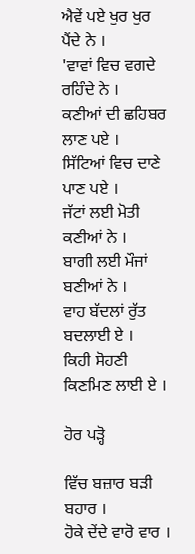ਐਵੇਂ ਪਏ ਖੁਰ ਖੁਰ ਪੈਂਦੇ ਨੇ ।
'ਵਾਵਾਂ ਵਿਚ ਵਗਦੇ ਰਹਿੰਦੇ ਨੇ ।
ਕਣੀਆਂ ਦੀ ਛਹਿਬਰ ਲਾਣ ਪਏ ।
ਸਿੱਟਿਆਂ ਵਿਚ ਦਾਣੇ ਪਾਣ ਪਏ ।
ਜੱਟਾਂ ਲਈ ਮੋਤੀ ਕਣੀਆਂ ਨੇ ।
ਬਾਗੀ ਲਈ ਮੌਜਾਂ ਬਣੀਆਂ ਨੇ ।
ਵਾਹ ਬੱਦਲਾਂ ਰੁੱਤ ਬਦਲਾਈ ਏ ।
ਕਿਹੀ ਸੋਹਣੀ ਕਿਣਮਿਣ ਲਾਈ ਏ ।

ਹੋਰ ਪੜ੍ਹੋ

ਵਿੱਚ ਬਜ਼ਾਰ ਬੜੀ ਬਹਾਰ ।
ਹੋਕੇ ਦੇਂਦੇ ਵਾਰੋ ਵਾਰ ।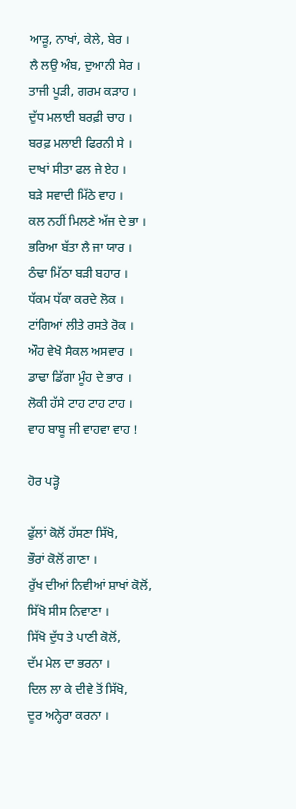ਆੜੂ, ਨਾਖਾਂ, ਕੇਲੇ, ਬੇਰ ।
ਲੈ ਲਉ ਅੰਬ, ਦੁਆਨੀ ਸੇਰ ।
ਤਾਜੀ ਪੂੜੀ, ਗਰਮ ਕੜਾਹ ।
ਦੁੱਧ ਮਲਾਈ ਬਰਫ਼ੀ ਚਾਹ ।
ਬਰਫ਼ ਮਲਾਈ ਫਿਰਨੀ ਸੇ ।
ਦਾਖਾਂ ਸੀਤਾ ਫਲ ਜੇ ਏਹ ।
ਬੜੇ ਸਵਾਦੀ ਮਿੱਠੇ ਵਾਹ ।
ਕਲ ਨਹੀਂ ਮਿਲਣੇ ਅੱਜ ਦੇ ਭਾ ।
ਭਰਿਆ ਬੱਤਾ ਲੈ ਜਾ ਯਾਰ ।
ਠੰਢਾ ਮਿੱਠਾ ਬੜੀ ਬਹਾਰ ।
ਧੱਕਮ ਧੱਕਾ ਕਰਦੇ ਲੋਕ ।
ਟਾਂਗਿਆਂ ਲੀਤੇ ਰਸਤੇ ਰੋਕ ।
ਔਹ ਵੇਖੋ ਸੈਕਲ ਅਸਵਾਰ ।
ਡਾਢਾ ਡਿੱਗਾ ਮੂੰਹ ਦੇ ਭਾਰ ।
ਲੋਕੀ ਹੱਸੇ ਟਾਹ ਟਾਹ ਟਾਹ ।
ਵਾਹ ਬਾਬੂ ਜੀ ਵਾਹਵਾ ਵਾਹ !

ਹੋਰ ਪੜ੍ਹੋ

ਫੁੱਲਾਂ ਕੋਲੋਂ ਹੱਸਣਾ ਸਿੱਖੋ,
ਭੌਰਾਂ ਕੋਲੋਂ ਗਾਣਾ ।
ਰੁੱਖ ਦੀਆਂ ਨਿਵੀਆਂ ਸ਼ਾਖਾਂ ਕੋਲੋਂ,
ਸਿੱਖੋ ਸੀਸ ਨਿਵਾਣਾ ।
ਸਿੱਖੋ ਦੁੱਧ ਤੇ ਪਾਣੀ ਕੋਲੋਂ,
ਦੱਮ ਮੇਲ ਦਾ ਭਰਨਾ ।
ਦਿਲ ਲਾ ਕੇ ਦੀਵੇ ਤੋਂ ਸਿੱਖੋ,
ਦੂਰ ਅਨ੍ਹੇਰਾ ਕਰਨਾ ।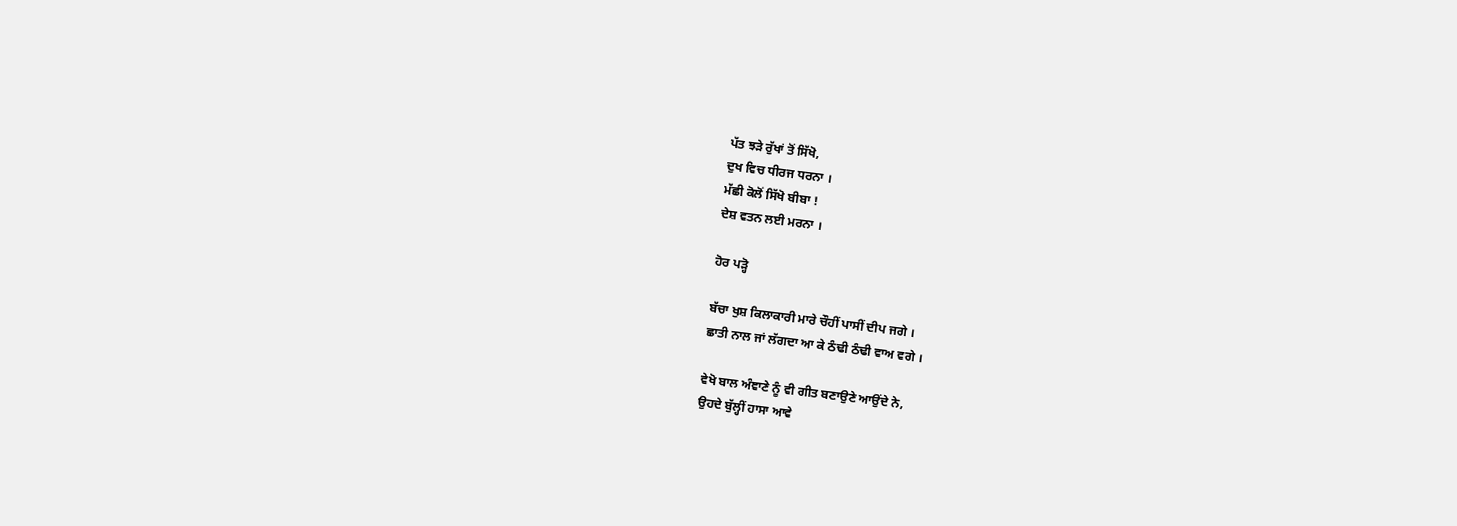ਪੱਤ ਝੜੇ ਰੁੱਖਾਂ ਤੋਂ ਸਿੱਖੋ,
ਦੁਖ ਵਿਚ ਧੀਰਜ ਧਰਨਾ ।
ਮੱਛੀ ਕੋਲੋਂ ਸਿੱਖੋ ਬੀਬਾ !
ਦੇਸ਼ ਵਤਨ ਲਈ ਮਰਨਾ ।

ਹੋਰ ਪੜ੍ਹੋ

ਬੱਚਾ ਖੁਸ਼ ਕਿਲਾਕਾਰੀ ਮਾਰੇ ਚੌਹੀਂ ਪਾਸੀਂ ਦੀਪ ਜਗੇ ।
ਛਾਤੀ ਨਾਲ ਜਾਂ ਲੱਗਦਾ ਆ ਕੇ ਠੰਢੀ ਠੰਢੀ ਵਾਅ ਵਗੇ ।

ਵੇਖੋ ਬਾਲ ਅੰਞਾਣੇ ਨੂੰ ਵੀ ਗੀਤ ਬਣਾਉਣੇ ਆਉਂਦੇ ਨੇ,
ਉਹਦੇ ਬੁੱਲ੍ਹੀਂ ਹਾਸਾ ਆਵੇ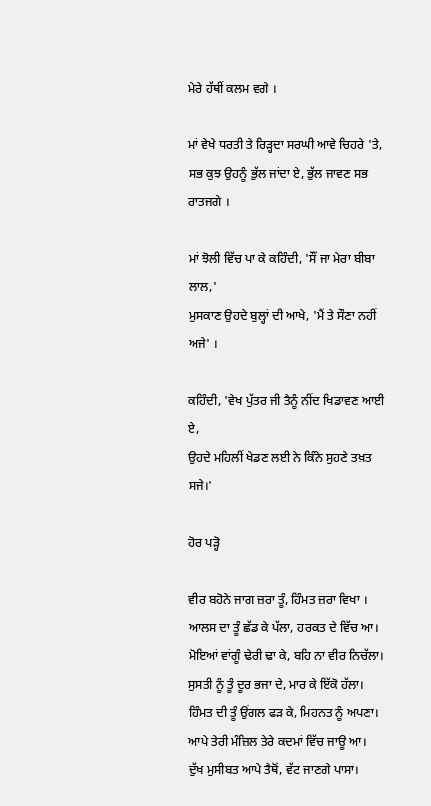ਮੇਰੇ ਹੱਥੀਂ ਕਲਮ ਵਗੇ ।

ਮਾਂ ਵੇਖੇ ਧਰਤੀ ਤੇ ਰਿੜ੍ਹਦਾ ਸਰਘੀ ਆਵੇ ਚਿਹਰੇ 'ਤੇ,
ਸਭ ਕੁਝ ਉਹਨੂੰ ਭੁੱਲ ਜਾਂਦਾ ਏ, ਭੁੱਲ ਜਾਵਣ ਸਭ ਰਾਤਜਗੇ ।

ਮਾਂ ਝੋਲੀ ਵਿੱਚ ਪਾ ਕੇ ਕਹਿੰਦੀ, 'ਸੌਂ ਜਾ ਮੇਰਾ ਬੀਬਾ ਲਾਲ,'
ਮੁਸਕਾਣ ਉਹਦੇ ਬੁਲ੍ਹਾਂ ਦੀ ਆਖੇ, 'ਮੈਂ ਤੇ ਸੌਣਾ ਨਹੀਂ ਅਜੇ' ।

ਕਹਿੰਦੀ, 'ਵੇਖ ਪੁੱਤਰ ਜੀ ਤੈਨੂੰ ਨੀਂਦ ਖਿਡਾਵਣ ਆਈ ਏ,
ਉਹਦੇ ਮਹਿਲੀਂ ਖੇਡਣ ਲਈ ਨੇ ਕਿੰਨੇ ਸੁਹਣੇ ਤਖ਼ਤ ਸਜੇ।'

ਹੋਰ ਪੜ੍ਹੋ

ਵੀਰ ਬਹੋਨੇ ਜਾਗ ਜ਼ਰਾ ਤੂੰ, ਹਿੰਮਤ ਜ਼ਰਾ ਵਿਖਾ ।
ਆਲਸ ਦਾ ਤੂੰ ਛੱਡ ਕੇ ਪੱਲਾ, ਹਰਕਤ ਦੇ ਵਿੱਚ ਆ।
ਮੋਇਆਂ ਵਾਂਗੂੰ ਢੇਰੀ ਢਾ ਕੇ, ਬਹਿ ਨਾ ਵੀਰ ਨਿਚੱਲਾ।
ਸੁਸਤੀ ਨੂੰ ਤੂੰ ਦੂਰ ਭਜਾ ਦੇ, ਮਾਰ ਕੇ ਇੱਕੋ ਹੱਲਾ।
ਹਿੰਮਤ ਦੀ ਤੂੰ ਉਂਗਲ ਫੜ ਕੇ, ਮਿਹਨਤ ਨੂੰ ਅਪਣਾ।
ਆਪੇ ਤੇਰੀ ਮੰਜ਼ਿਲ ਤੇਰੇ ਕਦਮਾਂ ਵਿੱਚ ਜਾਊ ਆ।
ਦੁੱਖ ਮੁਸੀਬਤ ਆਪੇ ਤੈਥੋਂ, ਵੱਟ ਜਾਣਗੇ ਪਾਸਾ।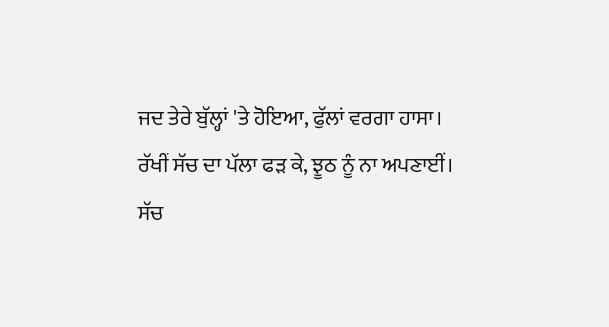ਜਦ ਤੇਰੇ ਬੁੱਲ੍ਹਾਂ 'ਤੇ ਹੋਇਆ, ਫੁੱਲਾਂ ਵਰਗਾ ਹਾਸਾ।
ਰੱਖੀਂ ਸੱਚ ਦਾ ਪੱਲਾ ਫੜ ਕੇ, ਝੂਠ ਨੂੰ ਨਾ ਅਪਣਾਈਂ।
ਸੱਚ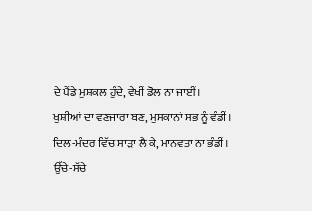ਦੇ ਪੈਂਡੇ ਮੁਸ਼ਕਲ ਹੁੰਦੇ, ਵੇਖੀਂ ਡੋਲ ਨਾ ਜਾਈਂ।
ਖੁਸ਼ੀਆਂ ਦਾ ਵਣਜਾਰਾ ਬਣ, ਮੁਸਕਾਨਾਂ ਸਭ ਨੂੰ ਵੰਡੀਂ।
ਦਿਲ-ਮੰਦਰ ਵਿੱਚ ਸਾੜਾ ਲੈ ਕੇ, ਮਾਨਵਤਾ ਨਾ ਭੰਡੀਂ।
ਉੱਚੇ-ਸੱਚੇ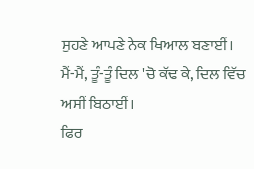ਸੁਹਣੇ ਆਪਣੇ ਨੇਕ ਖਿਆਲ ਬਣਾਈਂ।
ਮੈਂ-ਮੈਂ, ਤੂੰ-ਤੂੰ ਦਿਲ 'ਚੋ ਕੱਢ ਕੇ, ਦਿਲ ਵਿੱਚ ਅਸੀਂ ਬਿਠਾਈਂ।
ਫਿਰ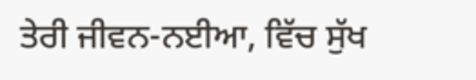ਤੇਰੀ ਜੀਵਨ-ਨਈਆ, ਵਿੱਚ ਸੁੱਖ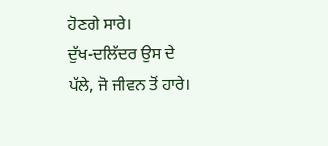ਹੋਣਗੇ ਸਾਰੇ।
ਦੁੱਖ-ਦਲਿੱਦਰ ਉਸ ਦੇ ਪੱਲੇ, ਜੋ ਜੀਵਨ ਤੋਂ ਹਾਰੇ।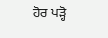ਹੋਰ ਪੜ੍ਹੋ